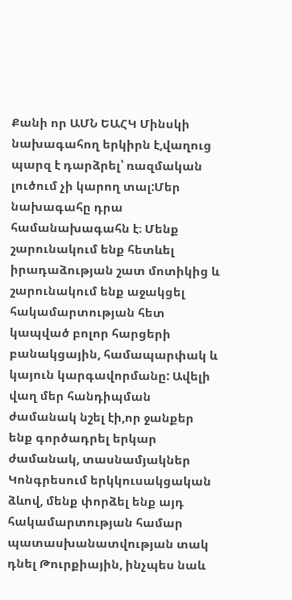Քանի որ ԱՄՆ ԵԱՀԿ Մինսկի նախագահող երկիրն է,վաղուց պարզ է դարձրել՝ ռազմական լուծում չի կարող տալ:Մեր նախագահը դրա համանախագահն է։ Մենք շարունակում ենք հետևել իրադաձության շատ մոտիկից և շարունակում ենք աջակցել հակամարտության հետ կապված բոլոր հարցերի բանակցային, համապարփակ և կայուն կարգավորմանը: Ավելի վաղ մեր հանդիպման ժամանակ նշել էի,որ ջանքեր ենք գործադրել երկար ժամանակ, տասնամյակներ Կոնգրեսում երկկուսակցական ձևով, մենք փորձել ենք այդ հակամարտության համար պատասխանատվության տակ դնել Թուրքիային, ինչպես նաև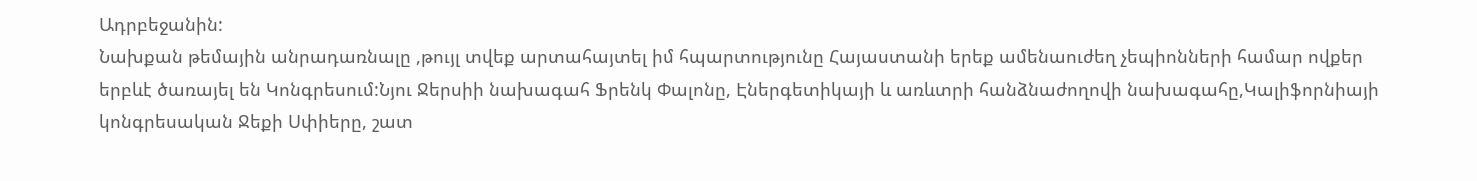Ադրբեջանին:
Նախքան թեմային անրադառնալը ,թույլ տվեք արտահայտել իմ հպարտությունը Հայաստանի երեք ամենաուժեղ չեպիոնների համար ովքեր երբևէ ծառայել են Կոնգրեսում:Նյու Ջերսիի նախագահ Ֆրենկ Փալոնը, Էներգետիկայի և առևտրի հանձնաժողովի նախագահը,Կալիֆորնիայի կոնգրեսական Ջեքի Սփիերը, շատ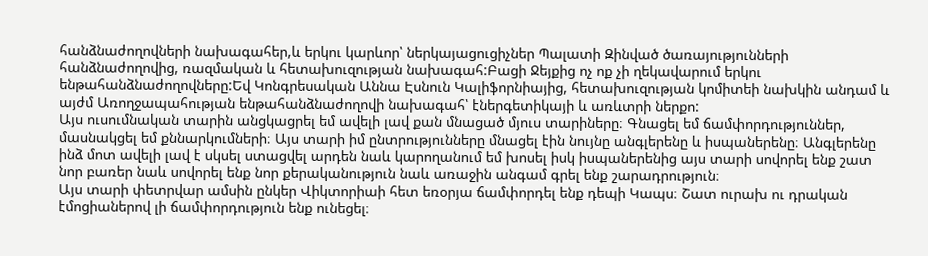հանձնաժողովների նախագահեր,և երկու կարևոր՝ ներկայացուցիչներ Պալատի Զինված ծառայությունների հանձնաժողովից, ռազմական և հետախուզության նախագահ:Բացի Ջեյքից ոչ ոք չի ղեկավարում երկու ենթահանձնաժողովները:Եվ Կոնգրեսական Աննա Էսնուն Կալիֆորնիայից, հետախուզության կոմիտեի նախկին անդամ և այժմ Առողջապահության ենթահանձնաժողովի նախագահ՝ էներգետիկայի և առևտրի ներքո:
Այս ուսումնական տարին անցկացրել եմ ավելի լավ քան մնացած մյուս տարիները։ Գնացել եմ ճամփորդություններ, մասնակցել եմ քննարկումների։ Այս տարի իմ ընտրությունները մնացել էին նույնը անգլերենը և իսպաներենը։ Անգլերենը ինձ մոտ ավելի լավ է սկսել ստացվել արդեն նաև կարողանում եմ խոսել իսկ իսպաներենից այս տարի սովորել ենք շատ նոր բառեր նաև սովորել ենք նոր քերականություն նաև առաջին անգամ գրել ենք շարադրություն։
Այս տարի փետրվար ամսին ընկեր Վիկտորիաի հետ եռօրյա ճամփորդել ենք դեպի Կապս։ Շատ ուրախ ու դրական էմոցիաներով լի ճամփորդություն ենք ունեցել։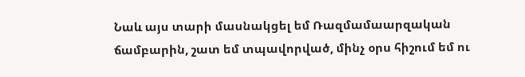Նաև այս տարի մասնակցել եմ Ռազմամաարզական ճամբարին, շատ եմ տպավորված, մինչ օրս հիշում եմ ու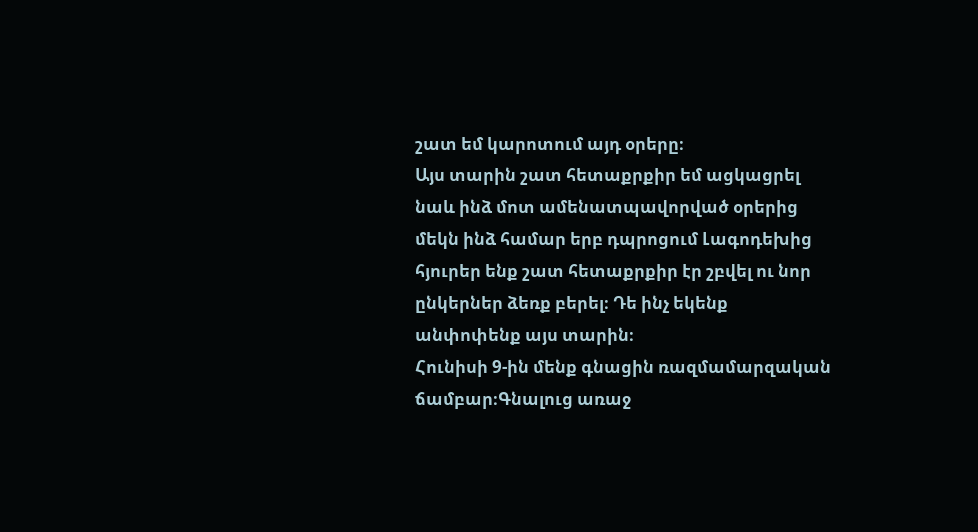շատ եմ կարոտում այդ օրերը։
Այս տարին շատ հետաքրքիր եմ ացկացրել նաև ինձ մոտ ամենատպավորված օրերից մեկն ինձ համար երբ դպրոցում Լագոդեխից հյուրեր ենք շատ հետաքրքիր էր շբվել ու նոր ընկերներ ձեռք բերել։ Դե ինչ եկենք անփոփենք այս տարին։
Հունիսի 9-ին մենք գնացին ռազմամարզական ճամբար։Գնալուց առաջ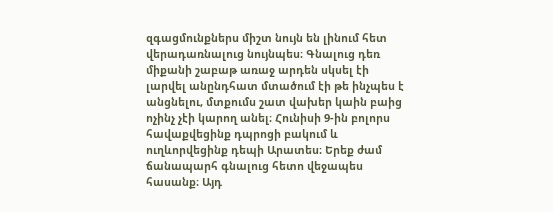զգացմունքներս միշտ նույն են լինում հետ վերադառնալուց նույնպես։ Գնալուց դեռ միքանի շաբաթ առաջ արդեն սկսել էի լարվել անընդհատ մտածում էի թե ինչպես է անցնելու, մտքումս շատ վախեր կաին բաից ոչինչ չէի կարող անել։ Հունիսի 9-ին բոլորս հավաքվեցինք դպրոցի բակում և ուղևորվեցինք դեպի Արատես։ Երեք ժամ ճանապարհ գնալուց հետո վեջապես հասանք։ Այդ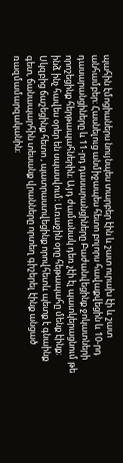պահին էմոցիաներս նույնպես տարբեր էին և շատ ուրախ էի և շատ անհամբեր։ Հասնելուց անմիջապես հետո բոլորս հավաքվեցին և 10-րդ դասարանցիները և 11-րդ դասարանցիները Բաժանվեցինք ջոկատների որոշեցինք հերթապահներին։ Այդ ժամանակ դեռ չէի էլ պատկերացնում թե ինձ ինչ հավես օրեր են սպասվում։ Առաջին օրը հեթապահը մենք էինք։ Սկզբից ճաշեցինք հետո , պատրաստվեցինք որովհետև պետք է գնաինք գետ, ճանապարհին տեսանք վրանները որտեղ գիշերել էինք անցած ռազմամարզականին։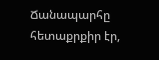Ճանապարհը հետաքրքիր էր,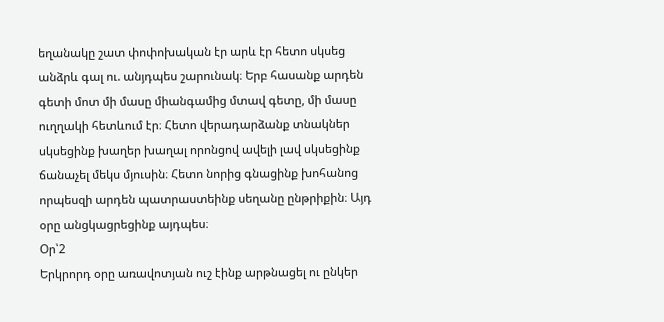եղանակը շատ փոփոխական էր արև էր հետո սկսեց անձրև գալ ու. անյդպես շարունակ։ Երբ հասանք արդեն գետի մոտ մի մասը միանգամից մտավ գետը, մի մասը ուղղակի հետևում էր։ Հետո վերադարձանք տնակներ սկսեցինք խաղեր խաղալ որոնցով ավելի լավ սկսեցինք ճանաչել մեկս մյուսին։ Հետո նորից գնացինք խոհանոց որպեսզի արդեն պատրաստեինք սեղանը ընթրիքին։ Այդ օրը անցկացրեցինք այդպես։
Օր՝2
Երկրորդ օրը առավոտյան ուշ էինք արթնացել ու ընկեր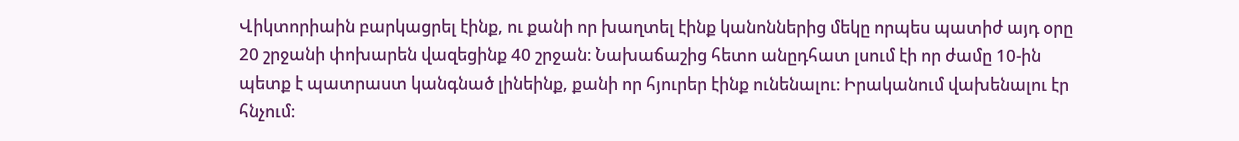Վիկտորիաին բարկացրել էինք, ու քանի որ խաղտել էինք կանոններից մեկը որպես պատիժ այդ օրը 20 շրջանի փոխարեն վազեցինք 40 շրջան։ Նախաճաշից հետո անըդհատ լսում էի որ ժամը 10-ին պետք է պատրաստ կանգնած լինեինք, քանի որ հյուրեր էինք ունենալու։ Իրականում վախենալու էր հնչում։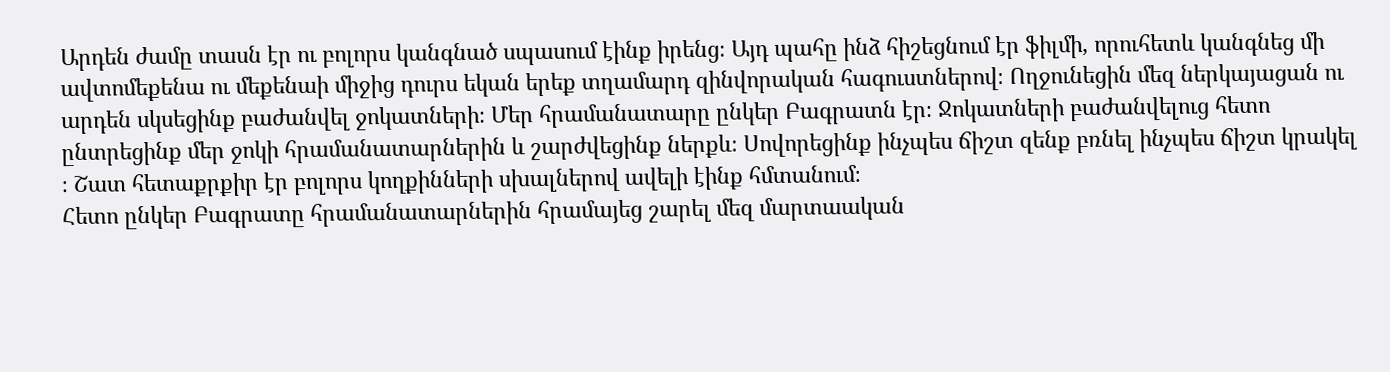Արդեն ժամը տասն էր ու բոլորս կանգնած սպասում էինք իրենց։ Այդ պահը ինձ հիշեցնում էր ֆիլմի, որուհետև կանգնեց մի ավտոմեքենա ու մեքենաի միջից դուրս եկան երեք տղամարդ զինվորական հագուստներով։ Ողջունեցին մեզ ներկայացան ու արդեն սկսեցինք բաժանվել ջոկատների։ Մեր հրամանատարը ընկեր Բագրատն էր։ Ջոկատների բաժանվելուց հետո ընտրեցինք մեր ջոկի հրամանատարներին և շարժվեցինք ներքև։ Սովորեցինք ինչպես ճիշտ զենք բռնել ինչպես ճիշտ կրակել ։ Շատ հետաքրքիր էր բոլորս կողքինների սխալներով ավելի էինք հմտանում։
Հետո ընկեր Բագրատը հրամանատարներին հրամայեց շարել մեզ մարտաական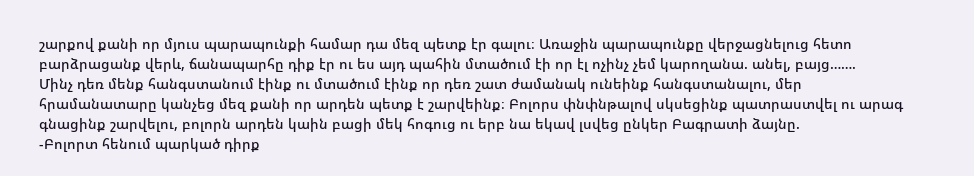շարքով քանի որ մյուս պարապունքի համար դա մեզ պետք էր գալու։ Առաջին պարապունքը վերջացնելուց հետո բարձրացանք վերև, ճանապարհը դիք էր ու ես այդ պահին մտածում էի որ էլ ոչինչ չեմ կարողանա. անել, բայց…….
Մինչ դեռ մենք հանգստանում էինք ու մտածում էինք որ դեռ շատ ժամանակ ունեինք հանգստանալու, մեր հրամանատարը կանչեց մեզ քանի որ արդեն պետք է շարվեինք։ Բոլորս փնփնթալով սկսեցինք պատրաստվել ու արագ գնացինք շարվելու, բոլորն արդեն կաին բացի մեկ հոգուց ու երբ նա եկավ լսվեց ընկեր Բագրատի ձայնը.
-Բոլորտ հենում պարկած դիրք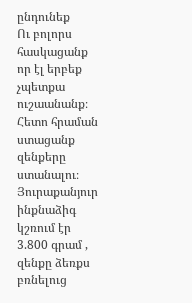ընդունեք
Ու բոլորս հասկացանք որ էլ երբեք չպետքա ուշաանանք։ Հետո հրաման ստացանք զենքերը ստանալու։ Յուրաքանյուր ինքնաձիգ կշռում էր 3.800 գրամ , զենքը ձեռքս բռնելուց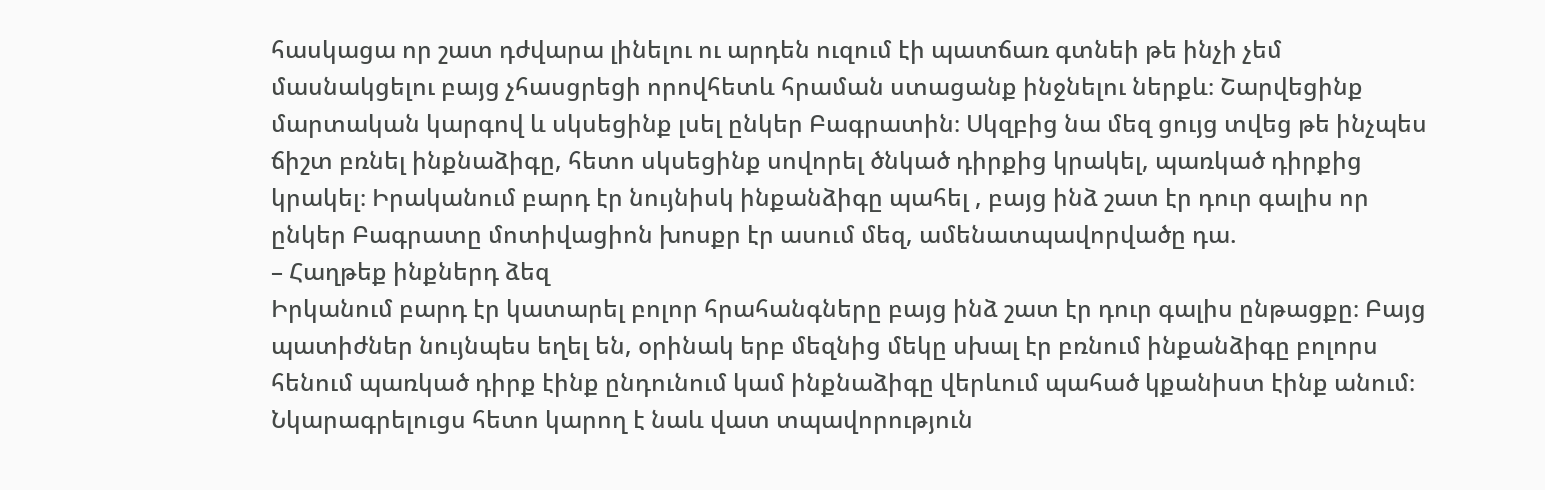հասկացա որ շատ դժվարա լինելու ու արդեն ուզում էի պատճառ գտնեի թե ինչի չեմ մասնակցելու բայց չհասցրեցի որովհետև հրաման ստացանք ինջնելու ներքև։ Շարվեցինք մարտական կարգով և սկսեցինք լսել ընկեր Բագրատին։ Սկզբից նա մեզ ցույց տվեց թե ինչպես ճիշտ բռնել ինքնաձիգը, հետո սկսեցինք սովորել ծնկած դիրքից կրակել, պառկած դիրքից կրակել։ Իրականում բարդ էր նույնիսկ ինքանձիգը պահել , բայց ինձ շատ էր դուր գալիս որ ընկեր Բագրատը մոտիվացիոն խոսքր էր ասում մեզ, ամենատպավորվածը դա.
– Հաղթեք ինքներդ ձեզ
Իրկանում բարդ էր կատարել բոլոր հրահանգները բայց ինձ շատ էր դուր գալիս ընթացքը։ Բայց պատիժներ նույնպես եղել են, օրինակ երբ մեզնից մեկը սխալ էր բռնում ինքանձիգը բոլորս հենում պառկած դիրք էինք ընդունում կամ ինքնաձիգը վերևում պահած կքանիստ էինք անում։ Նկարագրելուցս հետո կարող է նաև վատ տպավորություն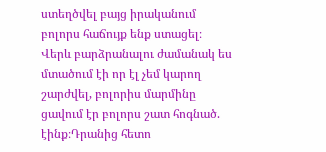ստեղծվել բայց իրականում բոլորս հաճույք ենք ստացել։ Վերև բարձրանալու ժամանակ ես մտածում էի որ էլ չեմ կարող շարժվել, բոլորիս մարմինը ցավում էր բոլորս շատ հոգնած. էինք։Դրանից հետո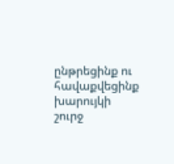ընթրեցինք ու հավաքվեցինք խարույկի շուրջ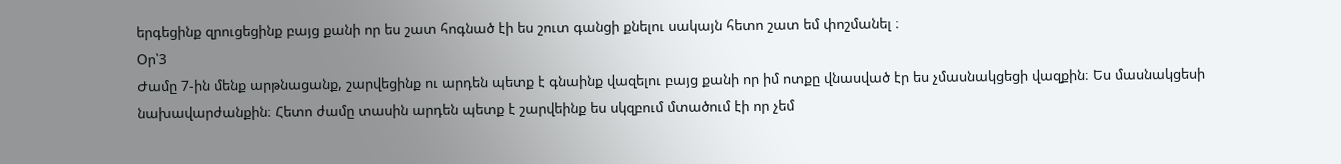երգեցինք զրուցեցինք բայց քանի որ ես շատ հոգնած էի ես շուտ գանցի քնելու սակայն հետո շատ եմ փոշմանել ։
Օր՝3
Ժամը 7-ին մենք արթնացանք, շարվեցինք ու արդեն պետք է գնաինք վազելու բայց քանի որ իմ ոտքը վնասված էր ես չմասնակցեցի վազքին։ Ես մասնակցեսի նախավարժանքին։ Հետո ժամը տասին արդեն պետք է շարվեինք ես սկզբում մտածում էի որ չեմ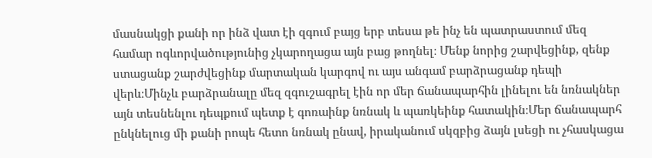մասնակցի քանի որ ինձ վատ էի զգում բայց երբ տեսա թե ինչ են պատրաստում մեզ համար ոգևորվածությունից չկարողացա այն բաց թողնել։ Մենք նորից շարվեցինք, զենք ստացանք շարժվեցինք մարտական կարգով ու այս անգամ բարձրացանք դեպի վերև։Մինչև բարձրանալը մեզ զգուշագրել էին որ մեր ճանապարհին լինելու են նռնակներ այն տեսնենլու դեպքում պետք է գոռաինք նռնակ և պառկեինք հատակին։Մեր ճանապարհ ընկնելուց մի քանի րոպե հետո նռնակ ընավ, իրականում սկզբից ձայն լսեցի ու չհասկացա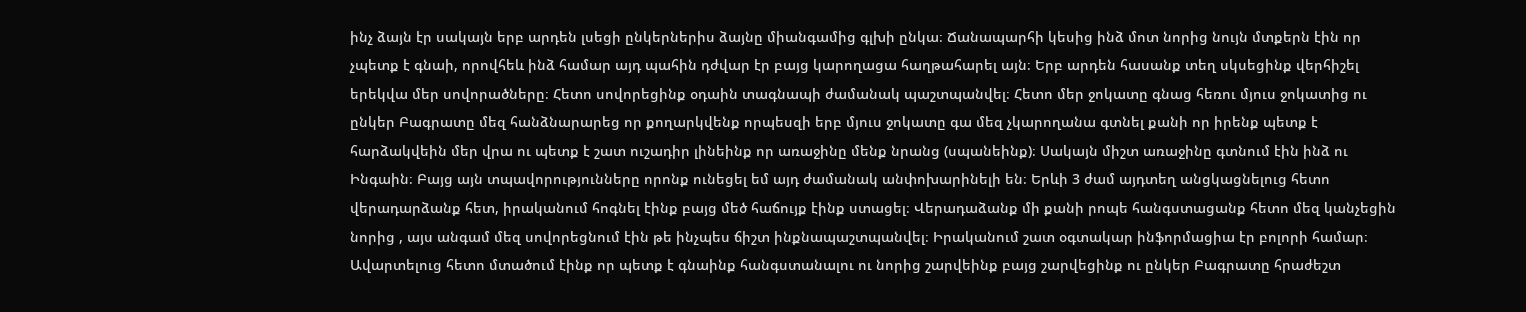ինչ ձայն էր սակայն երբ արդեն լսեցի ընկերներիս ձայնը միանգամից գլխի ընկա։ Ճանապարհի կեսից ինձ մոտ նորից նույն մտքերն էին որ չպետք է գնաի, որովհեև ինձ համար այդ պահին դժվար էր բայց կարողացա հաղթահարել այն։ Երբ արդեն հասանք տեղ սկսեցինք վերհիշել երեկվա մեր սովորածները։ Հետո սովորեցինք օդաին տագնապի ժամանակ պաշտպանվել։ Հետո մեր ջոկատը գնաց հեռու մյուս ջոկատից ու ընկեր Բագրատը մեզ հանձնարարեց որ քողարկվենք որպեսզի երբ մյուս ջոկատը գա մեզ չկարողանա գտնել քանի որ իրենք պետք է հարձակվեին մեր վրա ու պետք է շատ ուշադիր լինեինք որ առաջինը մենք նրանց (սպանեինք)։ Սակայն միշտ առաջինը գտնում էին ինձ ու Ինգաին։ Բայց այն տպավորությունները որոնք ունեցել եմ այդ ժամանակ անփոխարինելի են։ Երևի 3 ժամ այդտեղ անցկացնելուց հետո վերադարձանք հետ, իրականում հոգնել էինք բայց մեծ հաճույք էինք ստացել։ Վերադաձանք մի քանի րոպե հանգստացանք հետո մեզ կանչեցին նորից , այս անգամ մեզ սովորեցնում էին թե ինչպես ճիշտ ինքնապաշտպանվել։ Իրականում շատ օգտակար ինֆորմացիա էր բոլորի համար։ Ավարտելուց հետո մտածում էինք որ պետք է գնաինք հանգստանալու ու նորից շարվեինք բայց շարվեցինք ու ընկեր Բագրատը հրաժեշտ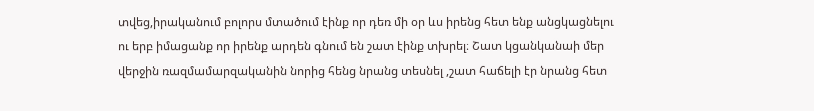տվեց,իրականում բոլորս մտածում էինք որ դեռ մի օր ևս իրենց հետ ենք անցկացնելու ու երբ իմացանք որ իրենք արդեն գնում են շատ էինք տխրել։ Շատ կցանկանաի մեր վերջին ռազմամարզականին նորից հենց նրանց տեսնել ,շատ հաճելի էր նրանց հետ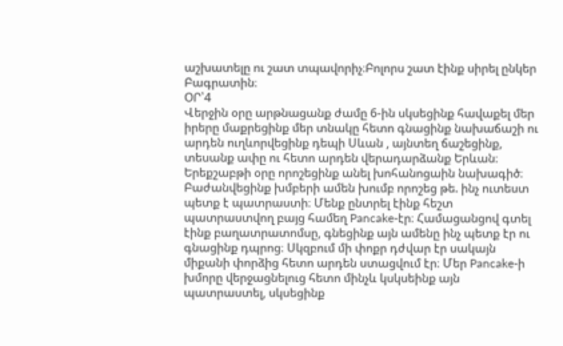աշխատելը ու շատ տպավորիչ։Բոլորս շատ էինք սիրել ընկեր Բագրատին։
ՕՐ՝4
Վերջին օրը արթնացանք ժամը 6-ին սկսեցինք հավաքել մեր իրերը մաքրեցինք մեր տնակը հետո գնացինք նախաճաշի ու արդեն ուղևորվեցինք դեպի Սևան , այնտեղ ճաշեցինք, տեսանք ափը ու հետո արդեն վերադարձանք Երևան։
Երեքշաբթի օրը որոշեցինք անել խոհանոցաին նախագիծ։ Բաժանվեցինք խմբերի ամեն խումբ որոշեց թե. ինչ ուտեստ պետք է պատրաստի։ Մենք ընտրել էինք հեշտ պատրաստվող բայց համեղ Pancake-էր։ Համացանցով գտել էինք բաղատրատոմսը, գնեցինք այն ամենը ինչ պետք էր ու գնացինք դպրոց։ Սկզբում մի փոքր դժվար էր սակայն միքանի փորձից հետո արդեն ստացվում էր։ Մեր Pancake-ի խմորը վերջացնելուց հետո մինչև կսկսեինք այն պատրաստել, սկսեցինք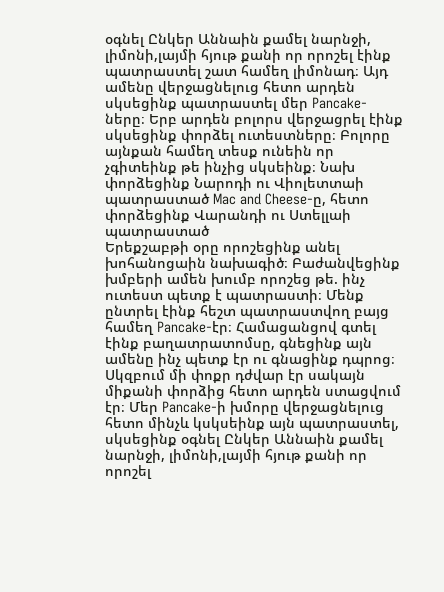օգնել Ընկեր Աննաին քամել նարնջի, լիմոնի,լայմի հյութ քանի որ որոշել էինք պատրաստել շատ համեղ լիմոնադ։ Այդ ամենը վերջացնելուց հետո արդեն սկսեցինք պատրաստել մեր Pancake-ները։ Երբ արդեն բոլորս վերջացրել էինք սկսեցինք փորձել ուտեստները։ Բոլորը այնքան համեղ տեսք ունեին որ չգիտեինք թե ինչից սկսեինք։ Նախ փորձեցինք Նարոդի ու Վիոլետտաի պատրաստած Mac and Cheese-ը, հետո փորձեցինք Վարանդի ու Ստելլաի պատրաստած
Երեքշաբթի օրը որոշեցինք անել խոհանոցաին նախագիծ։ Բաժանվեցինք խմբերի ամեն խումբ որոշեց թե. ինչ ուտեստ պետք է պատրաստի։ Մենք ընտրել էինք հեշտ պատրաստվող բայց համեղ Pancake-էր։ Համացանցով գտել էինք բաղատրատոմսը, գնեցինք այն ամենը ինչ պետք էր ու գնացինք դպրոց։ Սկզբում մի փոքր դժվար էր սակայն միքանի փորձից հետո արդեն ստացվում էր։ Մեր Pancake-ի խմորը վերջացնելուց հետո մինչև կսկսեինք այն պատրաստել, սկսեցինք օգնել Ընկեր Աննաին քամել նարնջի, լիմոնի,լայմի հյութ քանի որ որոշել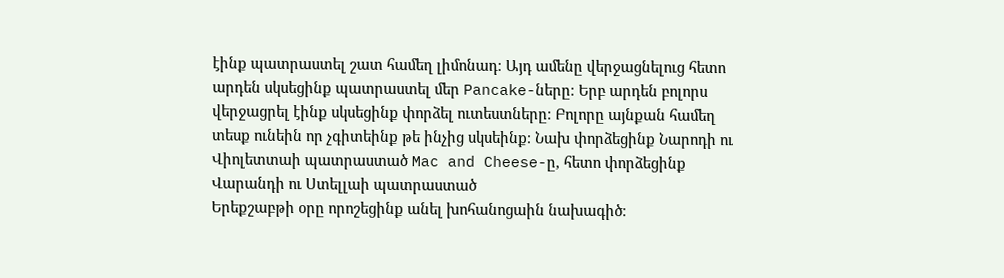էինք պատրաստել շատ համեղ լիմոնադ։ Այդ ամենը վերջացնելուց հետո արդեն սկսեցինք պատրաստել մեր Pancake-ները։ Երբ արդեն բոլորս վերջացրել էինք սկսեցինք փորձել ուտեստները։ Բոլորը այնքան համեղ տեսք ունեին որ չգիտեինք թե ինչից սկսեինք։ Նախ փորձեցինք Նարոդի ու Վիոլետտաի պատրաստած Mac and Cheese-ը, հետո փորձեցինք Վարանդի ու Ստելլաի պատրաստած
Երեքշաբթի օրը որոշեցինք անել խոհանոցաին նախագիծ։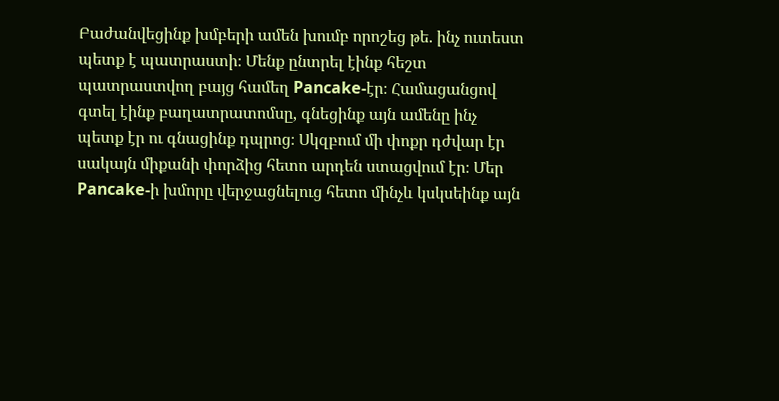Բաժանվեցինք խմբերի ամեն խումբ որոշեց թե. ինչ ուտեստ պետք է պատրաստի։ Մենք ընտրել էինք հեշտ պատրաստվող բայց համեղ Pancake-էր։ Համացանցով գտել էինք բաղատրատոմսը, գնեցինք այն ամենը ինչ պետք էր ու գնացինք դպրոց։ Սկզբում մի փոքր դժվար էր սակայն միքանի փորձից հետո արդեն ստացվում էր։ Մեր Pancake-ի խմորը վերջացնելուց հետո մինչև կսկսեինք այն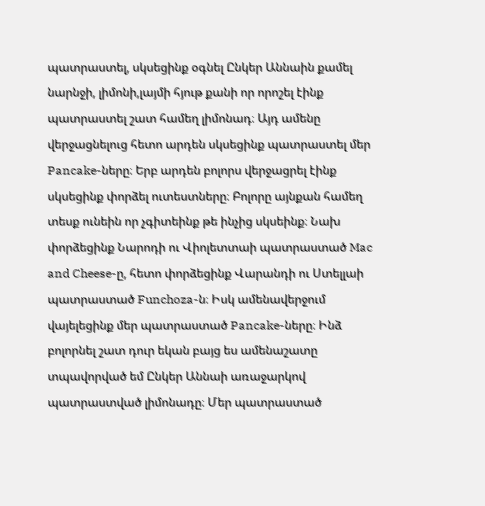պատրաստել, սկսեցինք օգնել Ընկեր Աննաին քամել նարնջի, լիմոնի,լայմի հյութ քանի որ որոշել էինք պատրաստել շատ համեղ լիմոնադ։ Այդ ամենը վերջացնելուց հետո արդեն սկսեցինք պատրաստել մեր Pancake-ները։ Երբ արդեն բոլորս վերջացրել էինք սկսեցինք փորձել ուտեստները։ Բոլորը այնքան համեղ տեսք ունեին որ չգիտեինք թե ինչից սկսեինք։ Նախ փորձեցինք Նարոդի ու Վիոլետտաի պատրաստած Mac and Cheese-ը, հետո փորձեցինք Վարանդի ու Ստելլաի պատրաստած Funchoza-ն։ Իսկ ամենավերջում վայելեցինք մեր պատրաստած Pancake-ները։ Ինձ բոլորնել շատ դուր եկան բայց ես ամենաշատը տպավորված եմ Ընկեր Աննաի առաջարկով պատրաստված լիմոնադը։ Մեր պատրաստած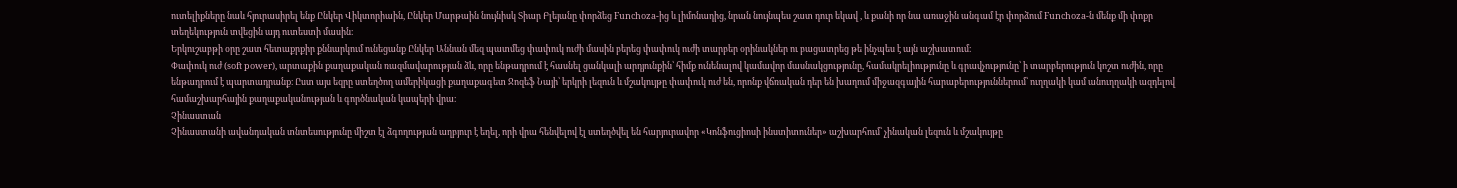ուտելիքները նաև հյուրասիրել ենք Ընկեր Վիկտորիաին, Ընկեր Մարթաին նույնիսկ Տիար Բլեյանը փորձեց Funchoza-ից և լիմոնադից, նրան նույնպես շատ դուր եկավ , և քանի որ նա առաջին անգամ էր փորձում Funchoza-ն մենք մի փոքր տեղեկություն տվեցին այդ ուտեստի մասին։
Երկուշաբթի օրը շատ հետաքրքիր քննարկում ունեցանք Ընկեր Աննան մեզ պատմեց փափուկ ուժի մասին բերեց փափուկ ուժի տարբեր օրինակներ ու բացատրեց թե ինչպես է այն աշխատում։
Փափուկ ուժ (soft power), արտաքին քաղաքական ռազմավարության ձև, որը ենթադրում է հասնել ցանկալի արդյունքին՝ հիմք ունենալով կամավոր մասնակցությունը, համակրելիությունը և գրավչությունը՝ ի տարբերություն կոշտ ուժին, որը ենթադրում է պարտադրանք։ Ըստ այս եզրը ստեղծող ամերիկացի քաղաքագետ Ջոզեֆ Նայի՝ երկրի լեզուն և մշակույթը փափուկ ուժ են, որոնք վճռական դեր են խաղում միջազգային հարաբերություններում՝ ուղղակի կամ անուղղակի ազդելով համաշխարհային քաղաքականության և գործնական կապերի վրա։
Չինաստան
Չինաստանի ավանդական տնտեսությունը միշտ էլ ձգողության աղբյուր է եղել, որի վրա հենվելով էլ ստեղծվել են հարյուրավոր «Կոնֆուցիոսի ինստիտուներ» աշխարհում՝ չինական լեզուն և մշակույթը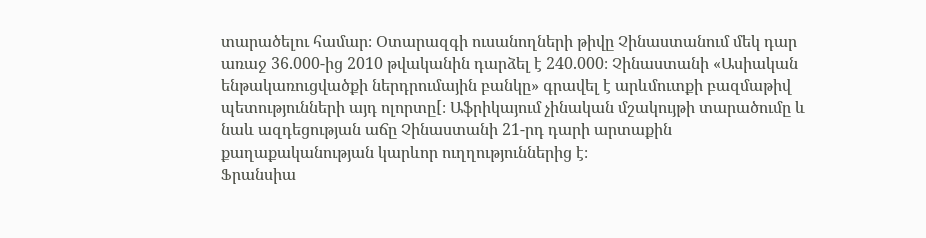տարածելու համար։ Օտարազգի ուսանողների թիվը Չինաստանում մեկ դար առաջ 36.000-ից 2010 թվականին դարձել է 240.000։ Չինաստանի «Ասիական ենթակառուցվածքի ներդրումային բանկը» գրավել է արևմուտքի բազմաթիվ պետությունների այդ ոլորտը[։ Աֆրիկայում չինական մշակույթի տարածումը և նաև ազդեցության աճը Չինաստանի 21-րդ դարի արտաքին քաղաքականության կարևոր ուղղություններից է։
Ֆրանսիա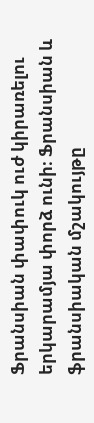Ֆրանսիան փափուկ ուժ կիրառելու երկարամյա փորձ ունի։ Ֆրանսիան և ֆրանսիական մշակույթը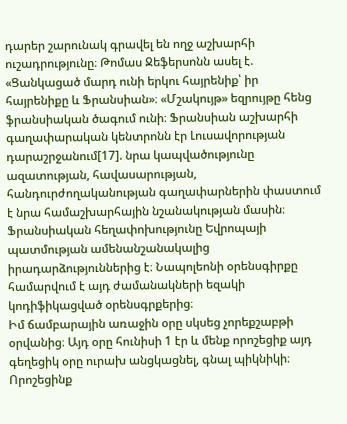դարեր շարունակ գրավել են ողջ աշխարհի ուշադրությունը։ Թոմաս Ջեֆերսոնն ասել է. «Ցանկացած մարդ ունի երկու հայրենիք՝ իր հայրենիքը և Ֆրանսիան»։ «Մշակույթ» եզրույթը հենց ֆրանսիական ծագում ունի։ Ֆրանսիան աշխարհի գաղափարական կենտրոնն էր Լուսավորության դարաշրջանում[17]. նրա կապվածությունը ազատության, հավասարության, հանդուրժողականության գաղափարներին փաստում է նրա համաշխարհային նշանակության մասին։ Ֆրանսիական հեղափոխությունը Եվրոպայի պատմության ամենանշանակալից իրադարձություններից է։ Նապոլեոնի օրենսգիրքը համարվում է այդ ժամանակների եզակի կոդիֆիկացված օրենսգրքերից։
Իմ ճամբարային առաջին օրը սկսեց չորեքշաբթի օրվանից։ Այդ օրը հունիսի 1 էր և մենք որոշեցիք այդ գեղեցիկ օրը ուրախ անցկացնել, գնալ պիկնիկի։ Որոշեցինք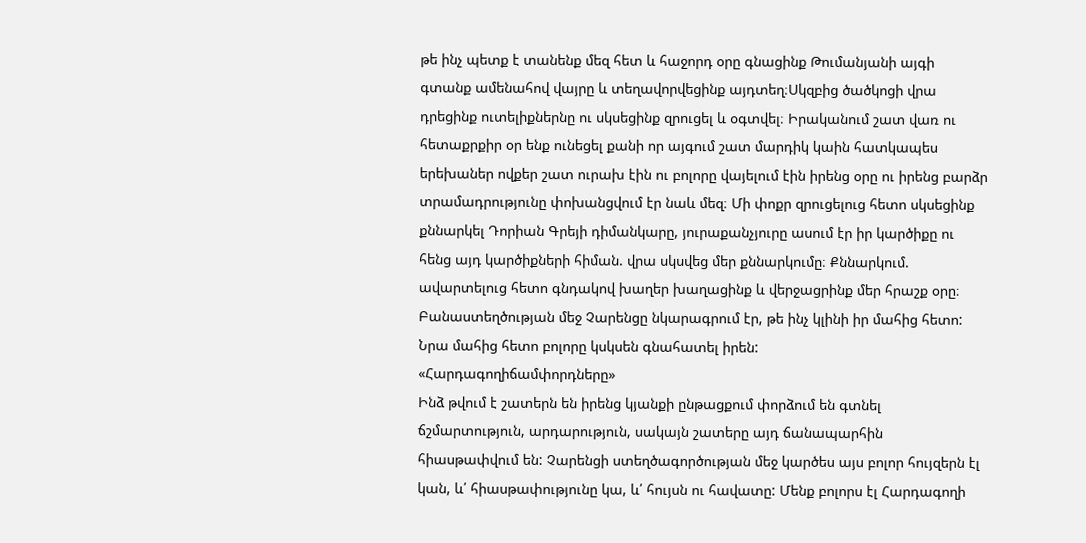թե ինչ պետք է տանենք մեզ հետ և հաջորդ օրը գնացինք Թումանյանի այգի գտանք ամենահով վայրը և տեղավորվեցինք այդտեղ։Սկզբից ծածկոցի վրա դրեցինք ուտելիքներնը ու սկսեցինք զրուցել և օգտվել։ Իրականում շատ վառ ու հետաքրքիր օր ենք ունեցել քանի որ այգում շատ մարդիկ կաին հատկապես երեխաներ ովքեր շատ ուրախ էին ու բոլորը վայելում էին իրենց օրը ու իրենց բարձր տրամադրությունը փոխանցվում էր նաև մեզ։ Մի փոքր զրուցելուց հետո սկսեցինք քննարկել Դորիան Գրեյի դիմանկարը, յուրաքանչյուրը ասում էր իր կարծիքը ու հենց այդ կարծիքների հիման. վրա սկսվեց մեր քննարկումը։ Քննարկում. ավարտելուց հետո գնդակով խաղեր խաղացինք և վերջացրինք մեր հրաշք օրը։
Բանաստեղծության մեջ Չարենցը նկարագրում էր, թե ինչ կլինի իր մահից հետո: Նրա մահից հետո բոլորը կսկսեն գնահատել իրեն:
«Հարդագողիճամփորդները»
Ինձ թվում է շատերն են իրենց կյանքի ընթացքում փորձում են գտնել ճշմարտություն, արդարություն, սակայն շատերը այդ ճանապարհին հիասթափվում են: Չարենցի ստեղծագործության մեջ կարծես այս բոլոր հույզերն էլ կան, և՛ հիասթափությունը կա, և՛ հույսն ու հավատը: Մենք բոլորս էլ Հարդագողի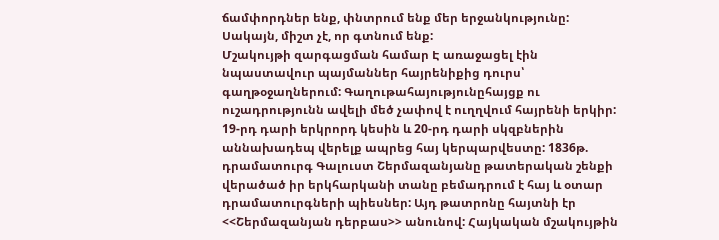ճամփորդներ ենք, փնտրում ենք մեր երջանկությունը: Սակայն, միշտ չէ, որ գտնում ենք:
Մշակույթի զարգացման համար Է առաջացել էին նպաստավուր պայմաններ հայրենիքից դուրս՝ գաղթօջաղներում: Գաղութահայությունըհայցք ու ուշադրությունն ավելի մեծ չափով է ուղղվում հայրենի երկիր:
19-րդ դարի երկրորդ կեսին և 20-րդ դարի սկզբներին աննախադեպ վերելք ապրեց հայ կերպարվեստը: 1836թ. դրամատուրգ Գալուստ Շերմազանյանը թատերական շենքի վերածած իր երկհարկանի տանը բեմադրում է հայ և օտար դրամատուրգների պիեսներ: Այդ թատրոնը հայտնի էր <<Շերմազանյան դերբաս>> անունով: Հայկական մշակույթին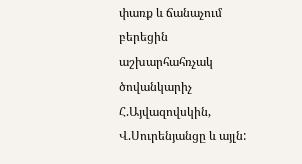փառք և ճանաչում բերեցին աշխարհահռչակ ծովանկարիչ Հ.Այվազովսկին, Վ.Սուրենյանցը և այլն: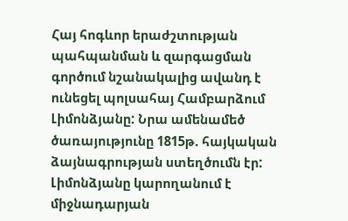Հայ հոգևոր երաժշտության պահպանման և զարգացման գործում նշանակալից ավանդ է ունեցել պոլսահայ Համբարձում Լիմոնձյանը: Նրա ամենամեծ ծառայությունը 1815թ. հայկական ձայնագրության ստեղծումն էր: Լիմոնձյանը կարողանում է միջնադարյան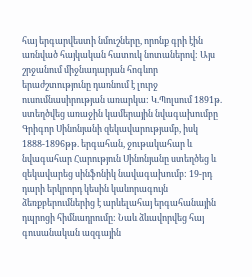հայ երգարվեստի նմուշները, որոնք գրի էին առնված հայկական հատուկ նոտաներով: Այս շրջանում միջնադարյան հոգևոր երաժշտությունը դառնում է լուրջ ուսումնասիրության առարկա: Կ.Պոլսում 1891թ. ստեղծվեց առաջին կամերային նվագախումբը Գրիգոր Սինոնյանի զեկավարությամբ, իսկ 1888-1896թթ. երգահան, ջութակահար և նվագահար Հարություն Սինոնյանը ստեղծեց և զեկավարեց սինֆոնիկ նավագախումբ: 19-րդ դարի երկրորդ կեսին կաևորագույն ձեռքբերումներից է արևելահայ երգահանային դպրոցի հիմնադրումը: Նաև ձևավորվեց հայ գուսանական ազգային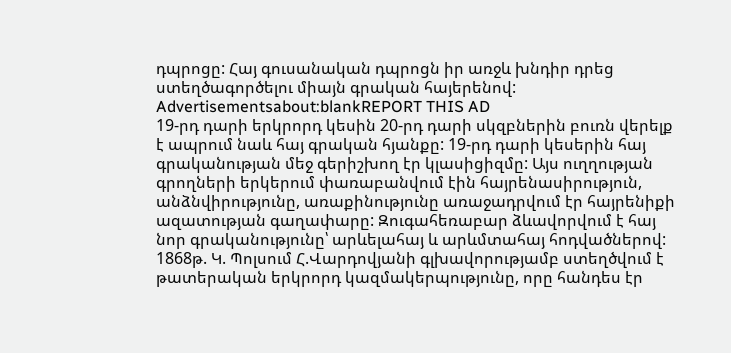դպրոցը: Հայ գուսանական դպրոցն իր առջև խնդիր դրեց ստեղծագործելու միայն գրական հայերենով:
Advertisementsabout:blankREPORT THIS AD
19-րդ դարի երկրորդ կեսին 20-րդ դարի սկզբներին բուռն վերելք է ապրում նաև հայ գրական հյանքը: 19-րդ դարի կեսերին հայ գրականության մեջ գերիշխող էր կլասիցիզմը: Այս ուղղության գրողների երկերում փառաբանվում էին հայրենասիրություն, անձնվիրությունը, առաքինությունը առաջադրվում էր հայրենիքի ազատության գաղափարը: Զուգահեռաբար ձևավորվում է հայ նոր գրականությունը՝ արևելահայ և արևմտահայ հոդվածներով:
1868թ. Կ. Պոլսում Հ.Վարդովյանի գլխավորությամբ ստեղծվում է թատերական երկրորդ կազմակերպությունը, որը հանդես էր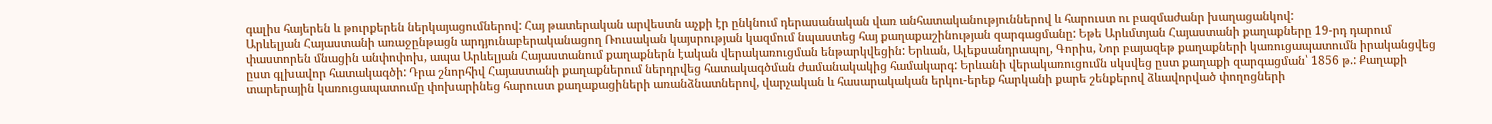գալիս հայերեն և թուրքերեն ներկայացումներով: Հայ թատերական արվեստն աչքի էր ընկնում դերասանական վառ անհատականություններով և հարուստ ու բազմաժանր խաղացանկով:
Արևելյան Հայաստանի առաջընթացն արդյունաբերականացող Ռուսական կայսրության կազմում նպաստեց հայ քաղաքաշինության զարգացմանը: Եթե Արևմտյան Հայաստանի քաղաքները 19-րդ դարում փաստորեն մնացին անփոփոխ, ապա Արևելյան Հայաստանում քաղաքներն էական վերակառուցման ենթարկվեցին: Երևան, Ալեքսանդրապոլ, Գորիս, Նոր բայազեթ քաղաքների կառուցապատումն իրականցվեց ըստ գլխավոր հատակագծի: Դրա շնորհիվ Հայաստանի քաղաքներում ներդրվեց հատակագծման ժամանակակից համակարգ: Երևանի վերակառուցումն սկսվեց ըստ քաղաքի զարգացման՝ 1856 թ.: Քաղաքի տարերային կառուցապատումը փոխարինեց հարուստ քաղաքացիների առանձնատներով, վարչական և հասարակական երկու-երեք հարկանի քարե շենքերով ձևավորված փողոցների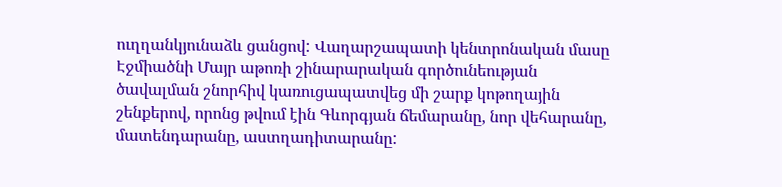ուղղանկյունաձև ցանցով: Վաղարշապատի կենտրոնական մասը Էջմիածնի Մայր աթոռի շինարարական գործունեության ծավալման շնորհիվ կառուցապատվեց մի շարք կոթողային շենքերով, որոնց թվում էին Գևորգյան ճեմարանը, նոր վեհարանը, մատենդարանը, աստղադիտարանը: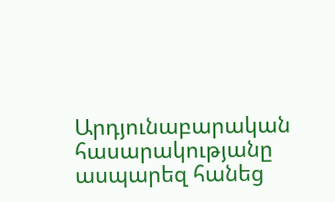Արդյունաբարական հասարակությանը ասպարեզ հանեց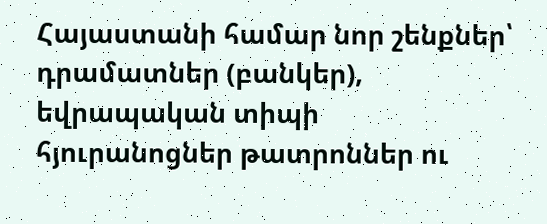Հայաստանի համար նոր շենքներ՝ դրամատներ (բանկեր), եվրապական տիպի հյուրանոցներ թատրոններ ու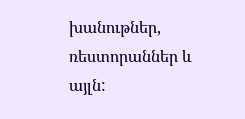խանութներ, ռեստորաններ և այլն: